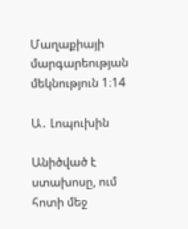Մաղաքիայի մարգարեության մեկնություն 1։14

Ա․ Լոպուխին

Անիծված է ստախոսը, ում հոտի մեջ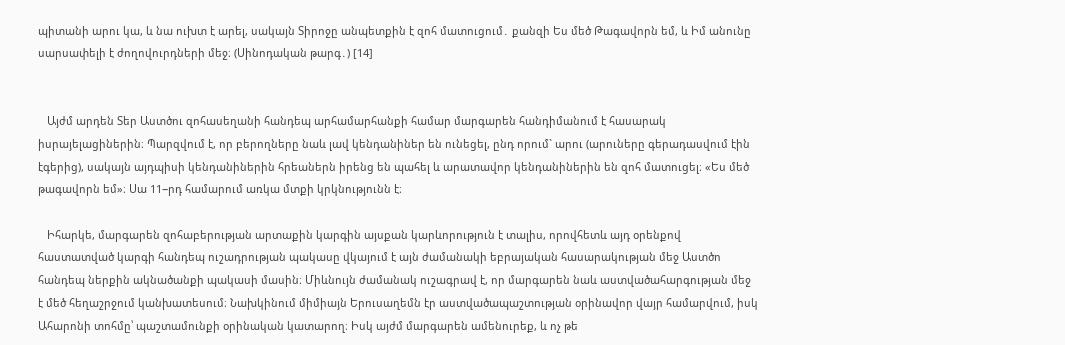պիտանի արու կա, և նա ուխտ է արել, սակայն Տիրոջը անպետքին է զոհ մատուցում․ քանզի Ես մեծ Թագավորն եմ, և Իմ անունը սարսափելի է ժողովուրդների մեջ։ (Սինոդական թարգ․) [14]


   Այժմ արդեն Տեր Աստծու զոհասեղանի հանդեպ արհամարհանքի համար մարգարեն հանդիմանում է հասարակ իսրայելացիներին։ Պարզվում է, որ բերողները նաև լավ կենդանիներ են ունեցել, ընդ որում` արու (արուները գերադասվում էին էգերից), սակայն այդպիսի կենդանիներին հրեաներն իրենց են պահել և արատավոր կենդանիներին են զոհ մատուցել։ «Ես մեծ թագավորն եմ»։ Սա 11−րդ համարում առկա մտքի կրկնությունն է։

   Իհարկե, մարգարեն զոհաբերության արտաքին կարգին այսքան կարևորություն է տալիս, որովհետև այդ օրենքով հաստատված կարգի հանդեպ ուշադրության պակասը վկայում է այն ժամանակի եբրայական հասարակության մեջ Աստծո հանդեպ ներքին ակնածանքի պակասի մասին։ Միևնույն ժամանակ ուշագրավ է, որ մարգարեն նաև աստվածահարգության մեջ է մեծ հեղաշրջում կանխատեսում։ Նախկինում միմիայն Երուսաղեմն էր աստվածապաշտության օրինավոր վայր համարվում, իսկ Ահարոնի տոհմը՝ պաշտամունքի օրինական կատարող։ Իսկ այժմ մարգարեն ամենուրեք, և ոչ թե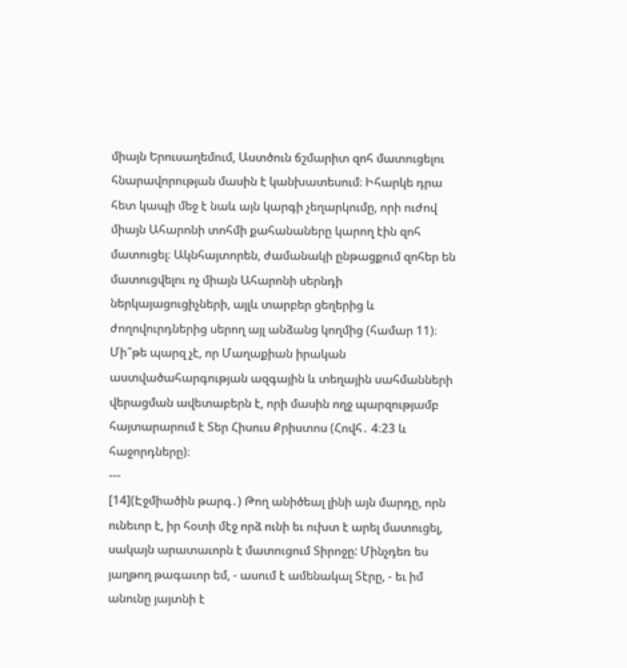միայն Երուսաղեմում, Աստծուն ճշմարիտ զոհ մատուցելու հնարավորության մասին է կանխատեսում։ Իհարկե դրա հետ կապի մեջ է նաև այն կարգի չեղարկումը, որի ուժով միայն Ահարոնի տոհմի քահանաները կարող էին զոհ մատուցել։ Ակնհայտորեն, ժամանակի ընթացքում զոհեր են մատուցվելու ոչ միայն Ահարոնի սերնդի ներկայացուցիչների, այլև տարբեր ցեղերից և ժողովուրդներից սերող այլ անձանց կողմից (համար 11)։ Մի՞թե պարզ չէ, որ Մաղաքիան իրական աստվածահարգության ազգային և տեղային սահմանների վերացման ավետաբերն է, որի մասին ողջ պարզությամբ հայտարարում է Տեր Հիսուս Քրիստոս (Հովհ․ 4։23 և հաջորդները)։
---
[14](Էջմիածին թարգ․) Թող անիծեալ լինի այն մարդը, որն ունեւոր է, իր հօտի մէջ որձ ունի եւ ուխտ է արել մատուցել, սակայն արատաւորն է մատուցում Տիրոջը: Մինչդեռ ես յաղթող թագաւոր եմ, - ասում է ամենակալ Տէրը, - եւ իմ անունը յայտնի է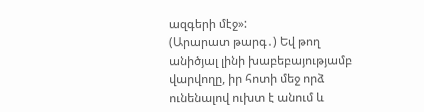ազգերի մէջ»:
(Արարատ թարգ․) Եվ թող անիծյալ լինի խաբեբայությամբ վարվողը, իր հոտի մեջ որձ ունենալով ուխտ է անում և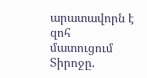արատավորն է զոհ մատուցում Տիրոջը.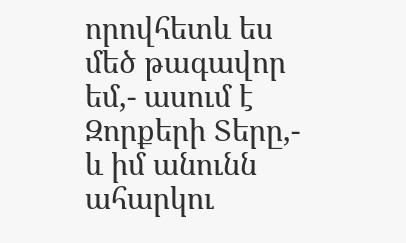որովհետև ես մեծ թագավոր եմ,- ասում է Զորքերի Տերը,- և իմ անունն ահարկու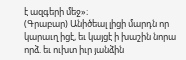է ազգերի մեջ»։
(Գրաբար) Անիծեալ լիցի մարդն որ կարաւղ իցէ, եւ կայցէ ի խաշին նորա որձ. եւ ուխտ իւր յանձին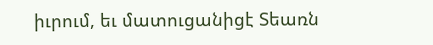իւրում, եւ մատուցանիցէ Տեառն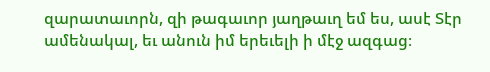զարատաւորն, զի թագաւոր յաղթաւղ եմ ես, ասէ Տէր ամենակալ, եւ անուն իմ երեւելի ի մէջ ազգաց։